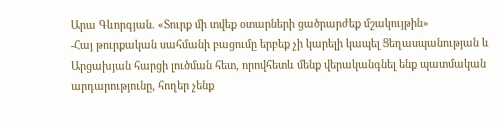Արա Գևորգյան. «Տուրք մի տվեք օտարների ցածրարժեք մշակույթին»
-Հայ թուրքական սահմանի բացումը երբեք չի կարելի կապել Ցեղասպանության և Արցախյան հարցի լուծման հետ, որովհետև մենք վերականգնել ենք պատմական արդարությունը, հողեր չենք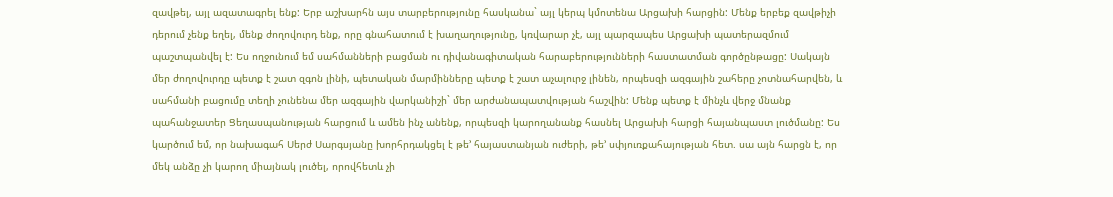զավթել, այլ ազատագրել ենք: Երբ աշխարհն այս տարբերությունը հասկանա` այլ կերպ կմոտենա Արցախի հարցին: Մենք երբեք զավթիչի դերում չենք եղել, մենք ժողովուրդ ենք, որը գնահատում է խաղաղությունը, կռվարար չէ, այլ պարզապես Արցախի պատերազմում պաշտպանվել է: Ես ողջունում եմ սահմանների բացման ու դիվանագիտական հարաբերությունների հաստատման գործընթացը: Սակայն մեր ժողովուրդը պետք է շատ զգոն լինի, պետական մարմինները պետք է շատ աչալուրջ լինեն, որպեսզի ազգային շահերը չոտնահարվեն, և սահմանի բացումը տեղի չունենա մեր ազգային վարկանիշի` մեր արժանապատվության հաշվին: Մենք պետք է մինչև վերջ մնանք պահանջատեր Ցեղասպանության հարցում և ամեն ինչ անենք, որպեսզի կարողանանք հասնել Արցախի հարցի հայանպաստ լուծմանը: Ես կարծում եմ, որ նախագահ Սերժ Սարգսյանը խորհրդակցել է թե’ հայաստանյան ուժերի, թե’ սփյուռքահայության հետ. սա այն հարցն է, որ մեկ անձը չի կարող միայնակ լուծել, որովհետև չի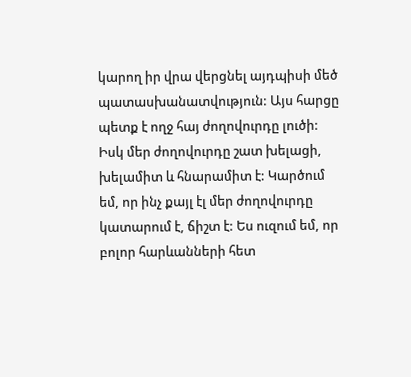կարող իր վրա վերցնել այդպիսի մեծ պատասխանատվություն: Այս հարցը պետք է ողջ հայ ժողովուրդը լուծի: Իսկ մեր ժողովուրդը շատ խելացի, խելամիտ և հնարամիտ է: Կարծում եմ, որ ինչ քայլ էլ մեր ժողովուրդը կատարում է, ճիշտ է: Ես ուզում եմ, որ բոլոր հարևանների հետ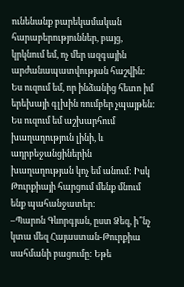ունենանք բարեկամական հարաբերություններ, բայց, կրկնում եմ, ոչ մեր ազգային արժանապատվության հաշվին: Ես ուզում եմ, որ ինձանից հետո իմ երեխայի գլխին ռումբեր չպայթեն: Ես ուզում եմ աշխարհում խաղաղություն լինի, և ադրբեջանցիներին խաղաղության կոչ եմ անում: Իսկ Թուրքիայի հարցում մենք մնում ենք պահանջատեր:
–Պարոն Գևորգյան, ըստ Ձեզ, ի՞նչ կտա մեզ Հայաստան-Թուրքիա սահմանի բացումը: Եթե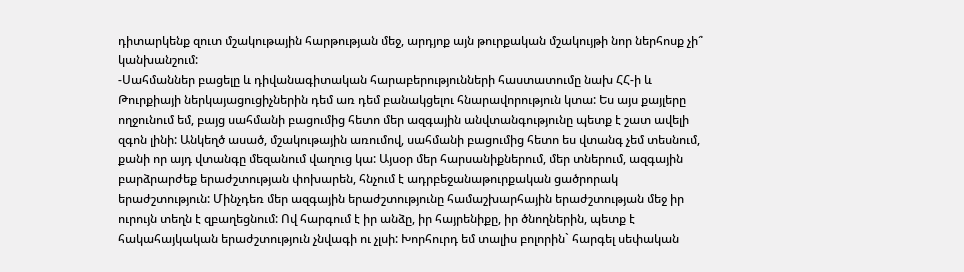դիտարկենք զուտ մշակութային հարթության մեջ, արդյոք այն թուրքական մշակույթի նոր ներհոսք չի՞ կանխանշում:
-Սահմաններ բացելը և դիվանագիտական հարաբերությունների հաստատումը նախ ՀՀ-ի և Թուրքիայի ներկայացուցիչներին դեմ առ դեմ բանակցելու հնարավորություն կտա: Ես այս քայլերը ողջունում եմ, բայց սահմանի բացումից հետո մեր ազգային անվտանգությունը պետք է շատ ավելի զգոն լինի: Անկեղծ ասած, մշակութային առումով, սահմանի բացումից հետո ես վտանգ չեմ տեսնում, քանի որ այդ վտանգը մեզանում վաղուց կա: Այսօր մեր հարսանիքներում, մեր տներում, ազգային բարձրարժեք երաժշտության փոխարեն, հնչում է ադրբեջանաթուրքական ցածրորակ երաժշտություն: Մինչդեռ մեր ազգային երաժշտությունը համաշխարհային երաժշտության մեջ իր ուրույն տեղն է զբաղեցնում: Ով հարգում է իր անձը, իր հայրենիքը, իր ծնողներին, պետք է հակահայկական երաժշտություն չնվագի ու չլսի: Խորհուրդ եմ տալիս բոլորին` հարգել սեփական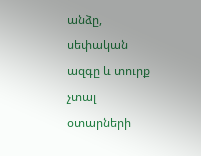անձը, սեփական ազգը և տուրք չտալ օտարների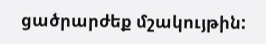ցածրարժեք մշակույթին: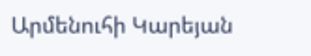Արմենուհի Կարեյան